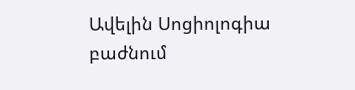Ավելին Սոցիոլոգիա բաժնում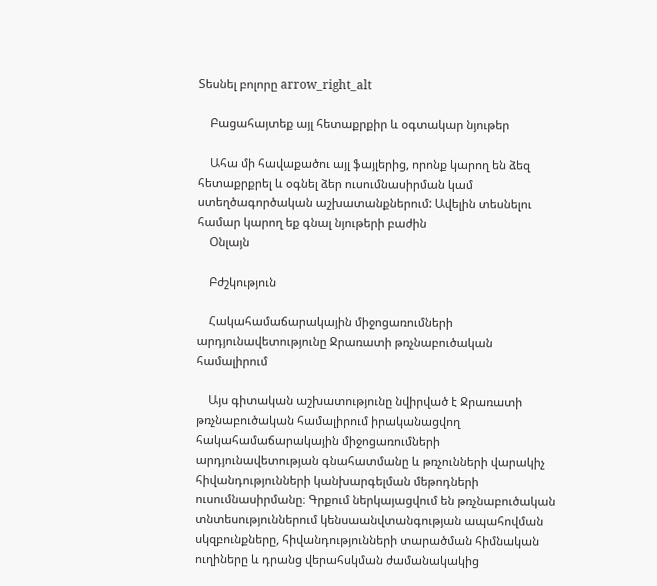Տեսնել բոլորը arrow_right_alt

    Բացահայտեք այլ հետաքրքիր և օգտակար նյութեր

    Ահա մի հավաքածու այլ ֆայլերից, որոնք կարող են ձեզ հետաքրքրել և օգնել ձեր ուսումնասիրման կամ ստեղծագործական աշխատանքներում: Ավելին տեսնելու համար կարող եք գնալ նյութերի բաժին
    Օնլայն

    Բժշկություն

    Հակահամաճարակային միջոցառումների արդյունավետությունը Ջրառատի թռչնաբուծական համալիրում

    Այս գիտական աշխատությունը նվիրված է Ջրառատի թռչնաբուծական համալիրում իրականացվող հակահամաճարակային միջոցառումների արդյունավետության գնահատմանը և թռչունների վարակիչ հիվանդությունների կանխարգելման մեթոդների ուսումնասիրմանը։ Գրքում ներկայացվում են թռչնաբուծական տնտեսություններում կենսաանվտանգության ապահովման սկզբունքները, հիվանդությունների տարածման հիմնական ուղիները և դրանց վերահսկման ժամանակակից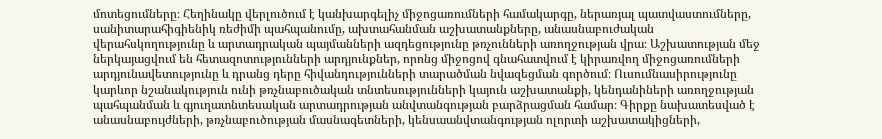մոտեցումները։ Հեղինակը վերլուծում է կանխարգելիչ միջոցառումների համակարգը, ներառյալ պատվաստումները, սանիտարահիգիենիկ ռեժիմի պահպանումը, ախտահանման աշխատանքները, անասնաբուժական վերահսկողությունը և արտադրական պայմանների ազդեցությունը թռչունների առողջության վրա։ Աշխատության մեջ ներկայացվում են հետազոտությունների արդյունքներ, որոնց միջոցով գնահատվում է կիրառվող միջոցառումների արդյունավետությունը և դրանց դերը հիվանդությունների տարածման նվազեցման գործում։ Ուսումնասիրությունը կարևոր նշանակություն ունի թռչնաբուծական տնտեսությունների կայուն աշխատանքի, կենդանիների առողջության պահպանման և գյուղատնտեսական արտադրության անվտանգության բարձրացման համար։ Գիրքը նախատեսված է անասնաբույժների, թռչնաբուծության մասնագետների, կենսաանվտանգության ոլորտի աշխատակիցների,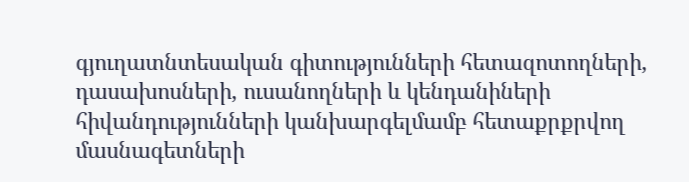գյուղատնտեսական գիտությունների հետազոտողների, դասախոսների, ուսանողների և կենդանիների հիվանդությունների կանխարգելմամբ հետաքրքրվող մասնագետների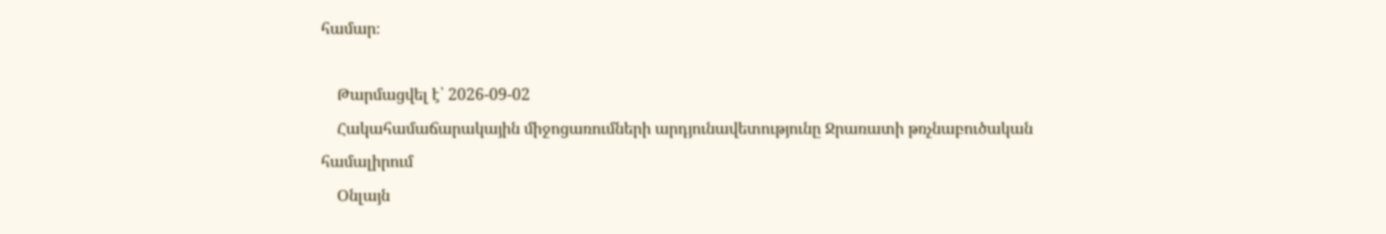համար։

    Թարմացվել է՝ 2026-09-02
    Հակահամաճարակային միջոցառումների արդյունավետությունը Ջրառատի թռչնաբուծական համալիրում
    Օնլայն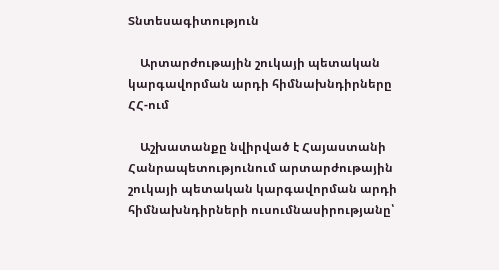Տնտեսագիտություն

    Արտարժութային շուկայի պետական կարգավորման արդի հիմնախնդիրները ՀՀ-ում

    Աշխատանքը նվիրված է Հայաստանի Հանրապետությունում արտարժութային շուկայի պետական կարգավորման արդի հիմնախնդիրների ուսումնասիրությանը՝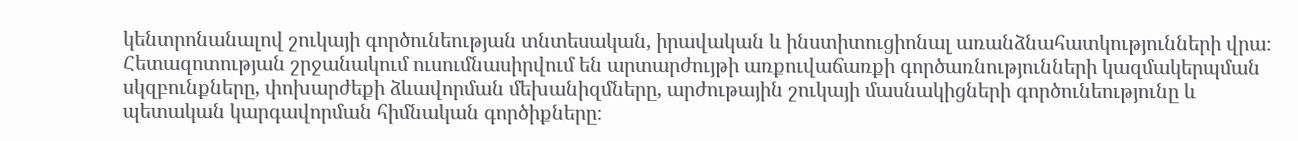կենտրոնանալով շուկայի գործունեության տնտեսական, իրավական և ինստիտուցիոնալ առանձնահատկությունների վրա։ Հետազոտության շրջանակում ուսումնասիրվում են արտարժույթի առքուվաճառքի գործառնությունների կազմակերպման սկզբունքները, փոխարժեքի ձևավորման մեխանիզմները, արժութային շուկայի մասնակիցների գործունեությունը և պետական կարգավորման հիմնական գործիքները։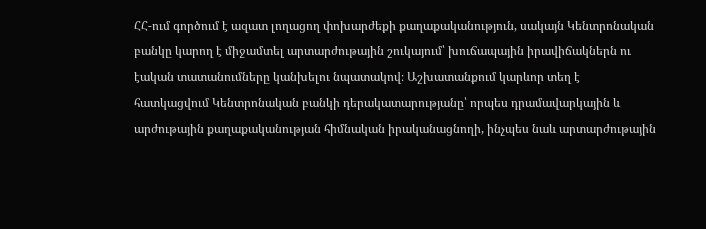ՀՀ-ում գործում է ազատ լողացող փոխարժեքի քաղաքականություն, սակայն Կենտրոնական բանկը կարող է միջամտել արտարժութային շուկայում՝ խուճապային իրավիճակներն ու էական տատանումները կանխելու նպատակով։ Աշխատանքում կարևոր տեղ է հատկացվում Կենտրոնական բանկի դերակատարությանը՝ որպես դրամավարկային և արժութային քաղաքականության հիմնական իրականացնողի, ինչպես նաև արտարժութային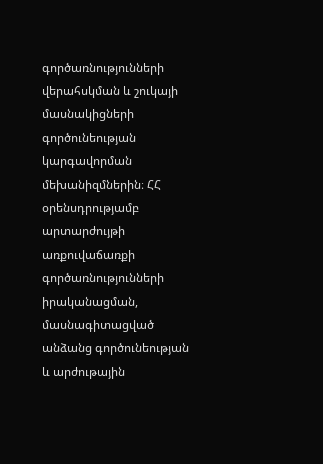գործառնությունների վերահսկման և շուկայի մասնակիցների գործունեության կարգավորման մեխանիզմներին։ ՀՀ օրենսդրությամբ արտարժույթի առքուվաճառքի գործառնությունների իրականացման, մասնագիտացված անձանց գործունեության և արժութային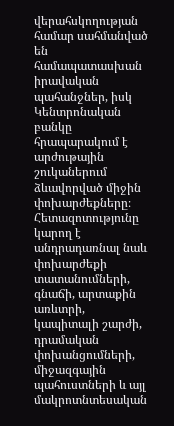վերահսկողության համար սահմանված են համապատասխան իրավական պահանջներ, իսկ Կենտրոնական բանկը հրապարակում է արժութային շուկաներում ձևավորված միջին փոխարժեքները։ Հետազոտությունը կարող է անդրադառնալ նաև փոխարժեքի տատանումների, գնաճի, արտաքին առևտրի, կապիտալի շարժի, դրամական փոխանցումների, միջազգային պահուստների և այլ մակրոտնտեսական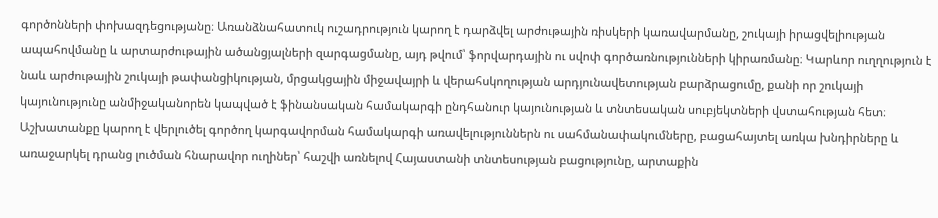գործոնների փոխազդեցությանը։ Առանձնահատուկ ուշադրություն կարող է դարձվել արժութային ռիսկերի կառավարմանը, շուկայի իրացվելիության ապահովմանը և արտարժութային ածանցյալների զարգացմանը, այդ թվում՝ ֆորվարդային ու սվոփ գործառնությունների կիրառմանը։ Կարևոր ուղղություն է նաև արժութային շուկայի թափանցիկության, մրցակցային միջավայրի և վերահսկողության արդյունավետության բարձրացումը, քանի որ շուկայի կայունությունը անմիջականորեն կապված է ֆինանսական համակարգի ընդհանուր կայունության և տնտեսական սուբյեկտների վստահության հետ։ Աշխատանքը կարող է վերլուծել գործող կարգավորման համակարգի առավելություններն ու սահմանափակումները, բացահայտել առկա խնդիրները և առաջարկել դրանց լուծման հնարավոր ուղիներ՝ հաշվի առնելով Հայաստանի տնտեսության բացությունը, արտաքին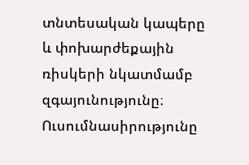տնտեսական կապերը և փոխարժեքային ռիսկերի նկատմամբ զգայունությունը։ Ուսումնասիրությունը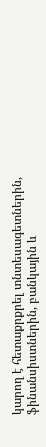կարող է հետաքրքրել տնտեսագետներին, ֆինանսիստներին, բանկային և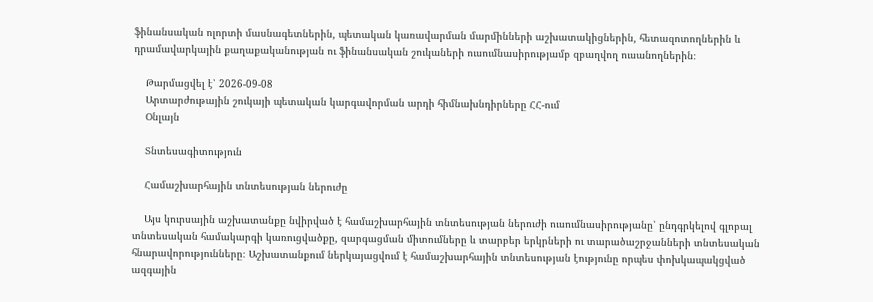ֆինանսական ոլորտի մասնագետներին, պետական կառավարման մարմինների աշխատակիցներին, հետազոտողներին և դրամավարկային քաղաքականության ու ֆինանսական շուկաների ուսումնասիրությամբ զբաղվող ուսանողներին։

    Թարմացվել է՝ 2026-09-08
    Արտարժութային շուկայի պետական կարգավորման արդի հիմնախնդիրները ՀՀ-ում
    Օնլայն

    Տնտեսագիտություն

    Համաշխարհային տնտեսության ներուժը

    Այս կուրսային աշխատանքը նվիրված է համաշխարհային տնտեսության ներուժի ուսումնասիրությանը՝ ընդգրկելով գլոբալ տնտեսական համակարգի կառուցվածքը, զարգացման միտումները և տարբեր երկրների ու տարածաշրջանների տնտեսական հնարավորությունները։ Աշխատանքում ներկայացվում է համաշխարհային տնտեսության էությունը որպես փոխկապակցված ազգային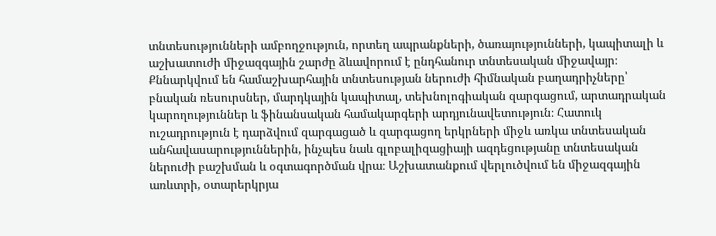տնտեսությունների ամբողջություն, որտեղ ապրանքների, ծառայությունների, կապիտալի և աշխատուժի միջազգային շարժը ձևավորում է ընդհանուր տնտեսական միջավայր։ Քննարկվում են համաշխարհային տնտեսության ներուժի հիմնական բաղադրիչները՝ բնական ռեսուրսներ, մարդկային կապիտալ, տեխնոլոգիական զարգացում, արտադրական կարողություններ և ֆինանսական համակարգերի արդյունավետություն։ Հատուկ ուշադրություն է դարձվում զարգացած և զարգացող երկրների միջև առկա տնտեսական անհավասարություններին, ինչպես նաև գլոբալիզացիայի ազդեցությանը տնտեսական ներուժի բաշխման և օգտագործման վրա։ Աշխատանքում վերլուծվում են միջազգային առևտրի, օտարերկրյա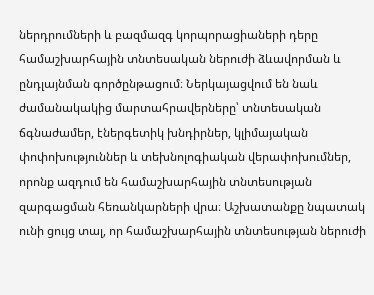ներդրումների և բազմազգ կորպորացիաների դերը համաշխարհային տնտեսական ներուժի ձևավորման և ընդլայնման գործընթացում։ Ներկայացվում են նաև ժամանակակից մարտահրավերները՝ տնտեսական ճգնաժամեր, էներգետիկ խնդիրներ, կլիմայական փոփոխություններ և տեխնոլոգիական վերափոխումներ, որոնք ազդում են համաշխարհային տնտեսության զարգացման հեռանկարների վրա։ Աշխատանքը նպատակ ունի ցույց տալ, որ համաշխարհային տնտեսության ներուժի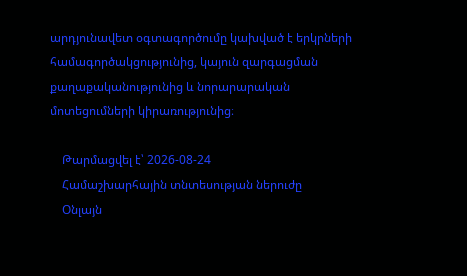արդյունավետ օգտագործումը կախված է երկրների համագործակցությունից, կայուն զարգացման քաղաքականությունից և նորարարական մոտեցումների կիրառությունից։

    Թարմացվել է՝ 2026-08-24
    Համաշխարհային տնտեսության ներուժը
    Օնլայն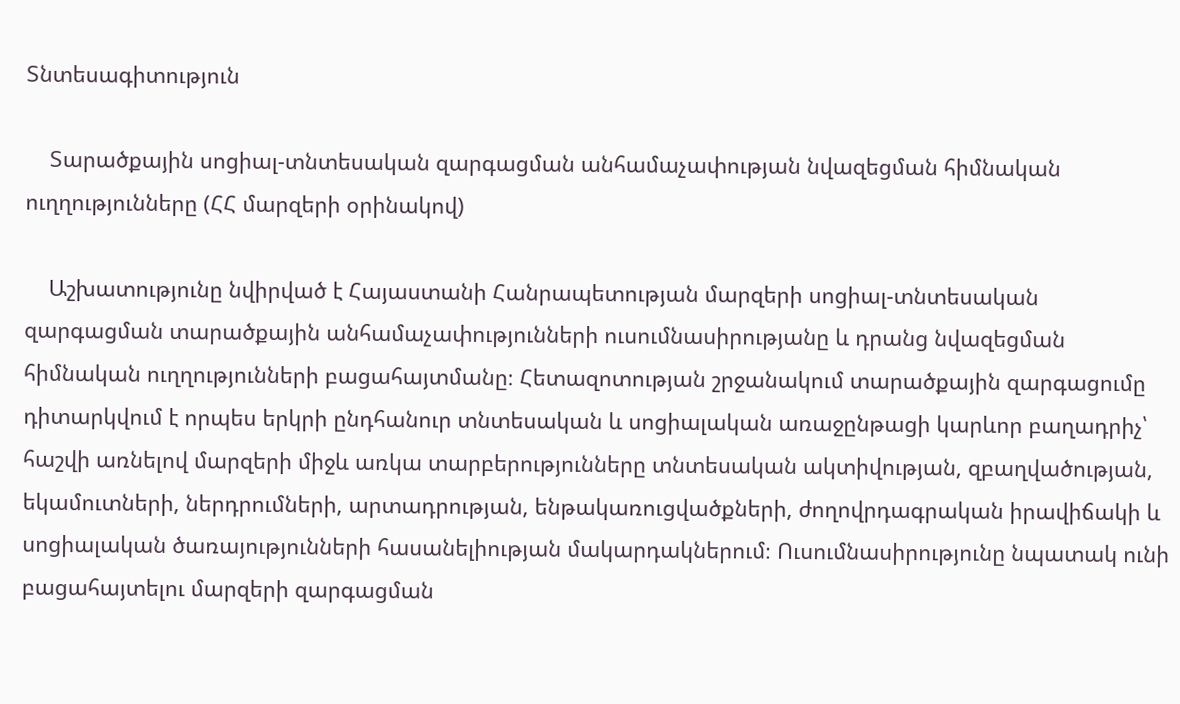Տնտեսագիտություն

    Տարածքային սոցիալ-տնտեսական զարգացման անհամաչափության նվազեցման հիմնական ուղղությունները (ՀՀ մարզերի օրինակով)

    Աշխատությունը նվիրված է Հայաստանի Հանրապետության մարզերի սոցիալ-տնտեսական զարգացման տարածքային անհամաչափությունների ուսումնասիրությանը և դրանց նվազեցման հիմնական ուղղությունների բացահայտմանը։ Հետազոտության շրջանակում տարածքային զարգացումը դիտարկվում է որպես երկրի ընդհանուր տնտեսական և սոցիալական առաջընթացի կարևոր բաղադրիչ՝ հաշվի առնելով մարզերի միջև առկա տարբերությունները տնտեսական ակտիվության, զբաղվածության, եկամուտների, ներդրումների, արտադրության, ենթակառուցվածքների, ժողովրդագրական իրավիճակի և սոցիալական ծառայությունների հասանելիության մակարդակներում։ Ուսումնասիրությունը նպատակ ունի բացահայտելու մարզերի զարգացման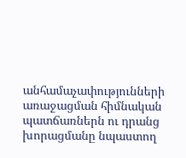անհամաչափությունների առաջացման հիմնական պատճառներն ու դրանց խորացմանը նպաստող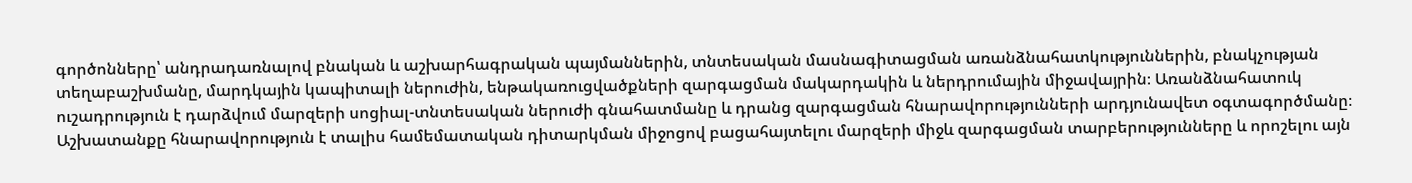գործոնները՝ անդրադառնալով բնական և աշխարհագրական պայմաններին, տնտեսական մասնագիտացման առանձնահատկություններին, բնակչության տեղաբաշխմանը, մարդկային կապիտալի ներուժին, ենթակառուցվածքների զարգացման մակարդակին և ներդրումային միջավայրին։ Առանձնահատուկ ուշադրություն է դարձվում մարզերի սոցիալ-տնտեսական ներուժի գնահատմանը և դրանց զարգացման հնարավորությունների արդյունավետ օգտագործմանը։ Աշխատանքը հնարավորություն է տալիս համեմատական դիտարկման միջոցով բացահայտելու մարզերի միջև զարգացման տարբերությունները և որոշելու այն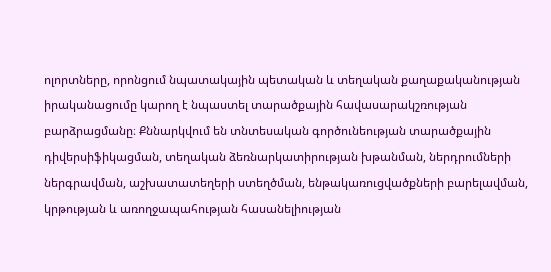ոլորտները, որոնցում նպատակային պետական և տեղական քաղաքականության իրականացումը կարող է նպաստել տարածքային հավասարակշռության բարձրացմանը։ Քննարկվում են տնտեսական գործունեության տարածքային դիվերսիֆիկացման, տեղական ձեռնարկատիրության խթանման, ներդրումների ներգրավման, աշխատատեղերի ստեղծման, ենթակառուցվածքների բարելավման, կրթության և առողջապահության հասանելիության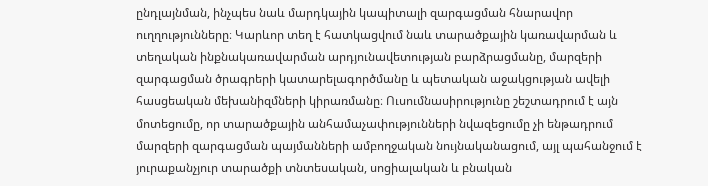ընդլայնման, ինչպես նաև մարդկային կապիտալի զարգացման հնարավոր ուղղությունները։ Կարևոր տեղ է հատկացվում նաև տարածքային կառավարման և տեղական ինքնակառավարման արդյունավետության բարձրացմանը, մարզերի զարգացման ծրագրերի կատարելագործմանը և պետական աջակցության ավելի հասցեական մեխանիզմների կիրառմանը։ Ուսումնասիրությունը շեշտադրում է այն մոտեցումը, որ տարածքային անհամաչափությունների նվազեցումը չի ենթադրում մարզերի զարգացման պայմանների ամբողջական նույնականացում, այլ պահանջում է յուրաքանչյուր տարածքի տնտեսական, սոցիալական և բնական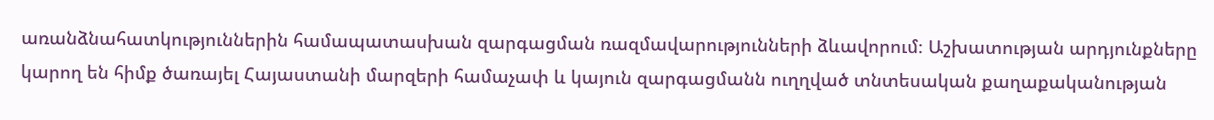առանձնահատկություններին համապատասխան զարգացման ռազմավարությունների ձևավորում։ Աշխատության արդյունքները կարող են հիմք ծառայել Հայաստանի մարզերի համաչափ և կայուն զարգացմանն ուղղված տնտեսական քաղաքականության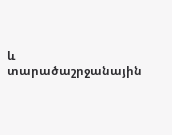և տարածաշրջանային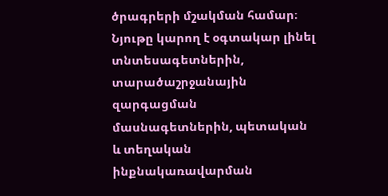ծրագրերի մշակման համար։ Նյութը կարող է օգտակար լինել տնտեսագետներին, տարածաշրջանային զարգացման մասնագետներին, պետական և տեղական ինքնակառավարման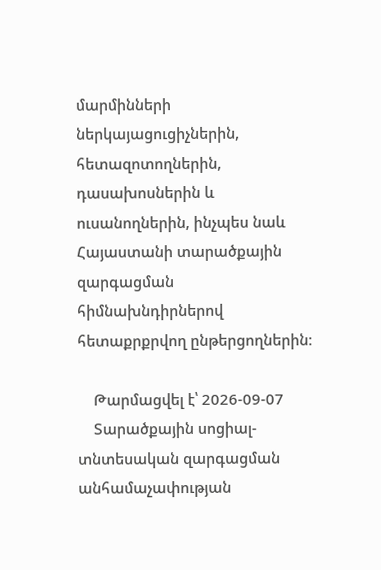մարմինների ներկայացուցիչներին, հետազոտողներին, դասախոսներին և ուսանողներին, ինչպես նաև Հայաստանի տարածքային զարգացման հիմնախնդիրներով հետաքրքրվող ընթերցողներին։

    Թարմացվել է՝ 2026-09-07
    Տարածքային սոցիալ-տնտեսական զարգացման անհամաչափության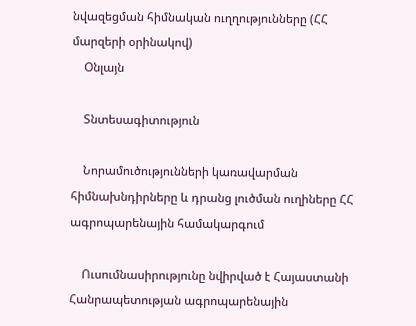նվազեցման հիմնական ուղղությունները (ՀՀ մարզերի օրինակով)
    Օնլայն

    Տնտեսագիտություն

    Նորամուծությունների կառավարման հիմնախնդիրները և դրանց լուծման ուղիները ՀՀ ագրոպարենային համակարգում

    Ուսումնասիրությունը նվիրված է Հայաստանի Հանրապետության ագրոպարենային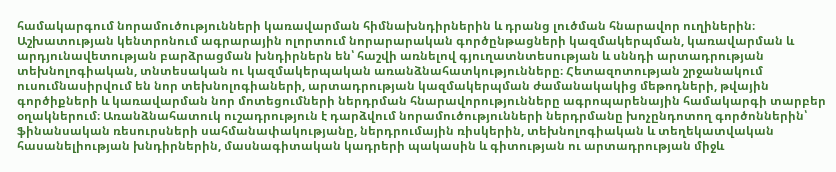համակարգում նորամուծությունների կառավարման հիմնախնդիրներին և դրանց լուծման հնարավոր ուղիներին։ Աշխատության կենտրոնում ագրարային ոլորտում նորարարական գործընթացների կազմակերպման, կառավարման և արդյունավետության բարձրացման խնդիրներն են՝ հաշվի առնելով գյուղատնտեսության և սննդի արտադրության տեխնոլոգիական, տնտեսական ու կազմակերպական առանձնահատկությունները։ Հետազոտության շրջանակում ուսումնասիրվում են նոր տեխնոլոգիաների, արտադրության կազմակերպման ժամանակակից մեթոդների, թվային գործիքների և կառավարման նոր մոտեցումների ներդրման հնարավորությունները ագրոպարենային համակարգի տարբեր օղակներում։ Առանձնահատուկ ուշադրություն է դարձվում նորամուծությունների ներդրմանը խոչընդոտող գործոններին՝ ֆինանսական ռեսուրսների սահմանափակությանը, ներդրումային ռիսկերին, տեխնոլոգիական և տեղեկատվական հասանելիության խնդիրներին, մասնագիտական կադրերի պակասին և գիտության ու արտադրության միջև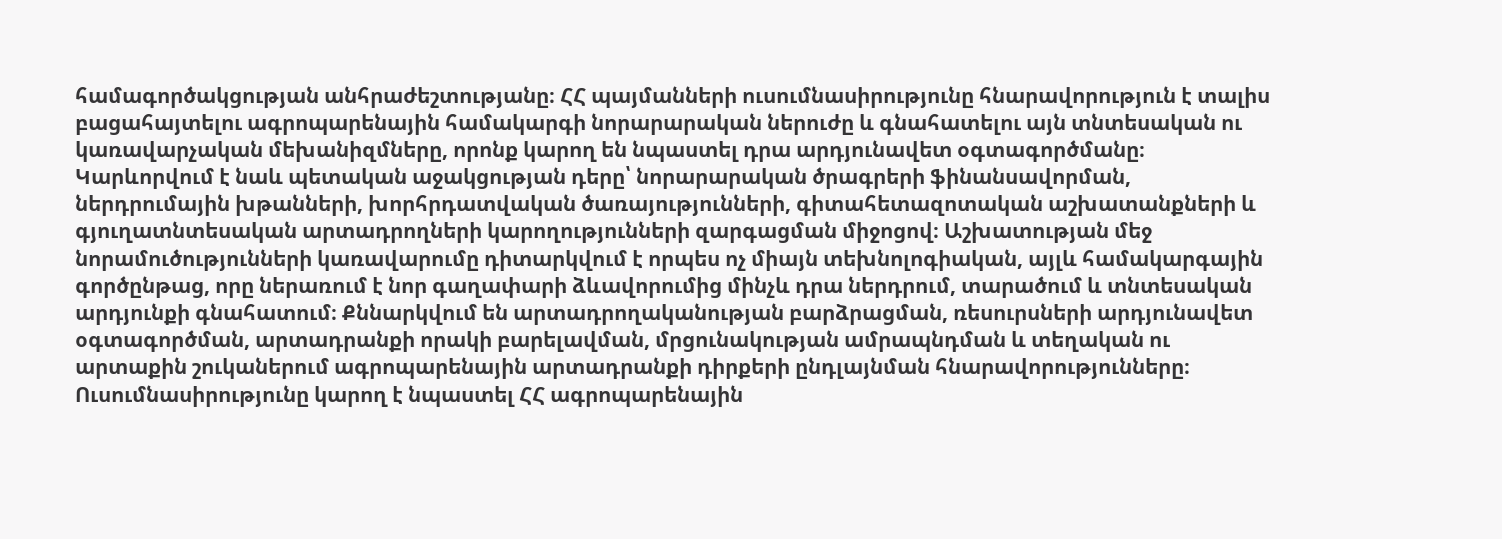համագործակցության անհրաժեշտությանը։ ՀՀ պայմանների ուսումնասիրությունը հնարավորություն է տալիս բացահայտելու ագրոպարենային համակարգի նորարարական ներուժը և գնահատելու այն տնտեսական ու կառավարչական մեխանիզմները, որոնք կարող են նպաստել դրա արդյունավետ օգտագործմանը։ Կարևորվում է նաև պետական աջակցության դերը՝ նորարարական ծրագրերի ֆինանսավորման, ներդրումային խթանների, խորհրդատվական ծառայությունների, գիտահետազոտական աշխատանքների և գյուղատնտեսական արտադրողների կարողությունների զարգացման միջոցով։ Աշխատության մեջ նորամուծությունների կառավարումը դիտարկվում է որպես ոչ միայն տեխնոլոգիական, այլև համակարգային գործընթաց, որը ներառում է նոր գաղափարի ձևավորումից մինչև դրա ներդրում, տարածում և տնտեսական արդյունքի գնահատում։ Քննարկվում են արտադրողականության բարձրացման, ռեսուրսների արդյունավետ օգտագործման, արտադրանքի որակի բարելավման, մրցունակության ամրապնդման և տեղական ու արտաքին շուկաներում ագրոպարենային արտադրանքի դիրքերի ընդլայնման հնարավորությունները։ Ուսումնասիրությունը կարող է նպաստել ՀՀ ագրոպարենային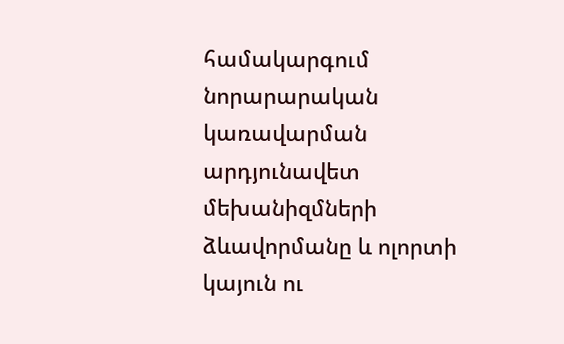համակարգում նորարարական կառավարման արդյունավետ մեխանիզմների ձևավորմանը և ոլորտի կայուն ու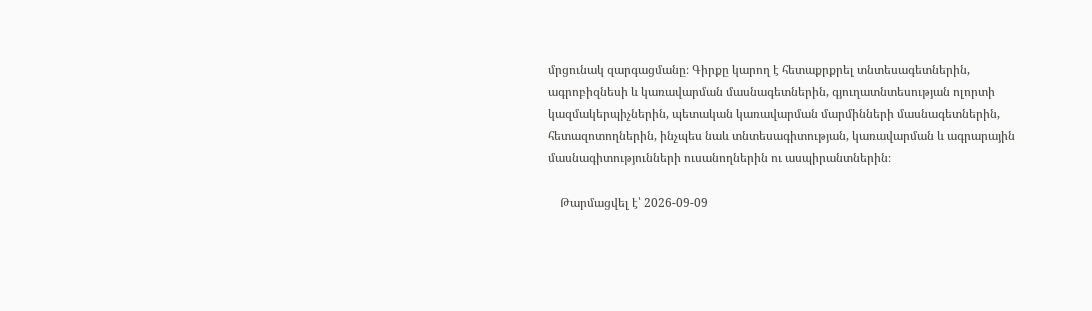մրցունակ զարգացմանը։ Գիրքը կարող է հետաքրքրել տնտեսագետներին, ագրոբիզնեսի և կառավարման մասնագետներին, գյուղատնտեսության ոլորտի կազմակերպիչներին, պետական կառավարման մարմինների մասնագետներին, հետազոտողներին, ինչպես նաև տնտեսագիտության, կառավարման և ագրարային մասնագիտությունների ուսանողներին ու ասպիրանտներին։

    Թարմացվել է՝ 2026-09-09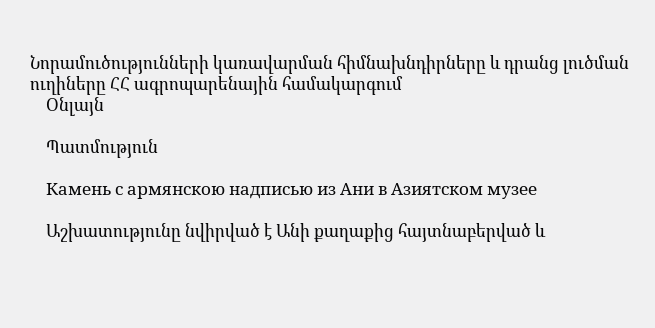Նորամուծությունների կառավարման հիմնախնդիրները և դրանց լուծման ուղիները ՀՀ ագրոպարենային համակարգում
    Օնլայն

    Պատմություն

    Камень с армянскою надписью из Ани в Азиятском музее

    Աշխատությունը նվիրված է Անի քաղաքից հայտնաբերված և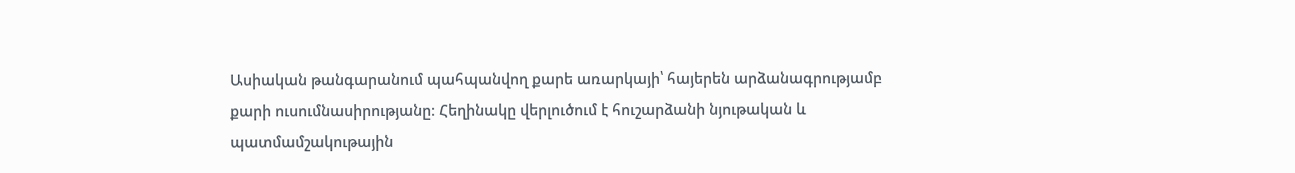Ասիական թանգարանում պահպանվող քարե առարկայի՝ հայերեն արձանագրությամբ քարի ուսումնասիրությանը։ Հեղինակը վերլուծում է հուշարձանի նյութական և պատմամշակութային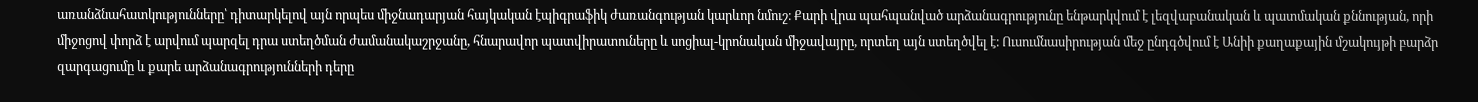առանձնահատկությունները՝ դիտարկելով այն որպես միջնադարյան հայկական էպիգրաֆիկ ժառանգության կարևոր նմուշ։ Քարի վրա պահպանված արձանագրությունը ենթարկվում է լեզվաբանական և պատմական քննության, որի միջոցով փորձ է արվում պարզել դրա ստեղծման ժամանակաշրջանը, հնարավոր պատվիրատուները և սոցիալ-կրոնական միջավայրը, որտեղ այն ստեղծվել է։ Ուսումնասիրության մեջ ընդգծվում է Անիի քաղաքային մշակույթի բարձր զարգացումը և քարե արձանագրությունների դերը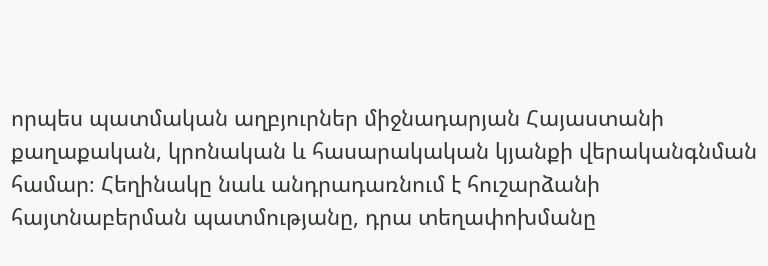որպես պատմական աղբյուրներ միջնադարյան Հայաստանի քաղաքական, կրոնական և հասարակական կյանքի վերականգնման համար։ Հեղինակը նաև անդրադառնում է հուշարձանի հայտնաբերման պատմությանը, դրա տեղափոխմանը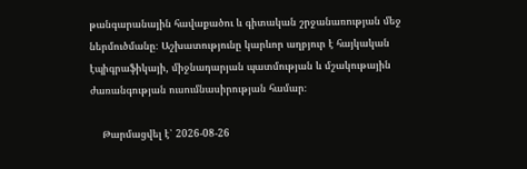թանգարանային հավաքածու և գիտական շրջանառության մեջ ներմուծմանը։ Աշխատությունը կարևոր աղբյուր է հայկական էպիգրաֆիկայի, միջնադարյան պատմության և մշակութային ժառանգության ուսումնասիրության համար։

    Թարմացվել է՝ 2026-08-26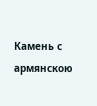Камень с армянскою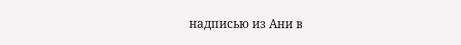надписью из Ани в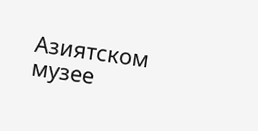Азиятском музее